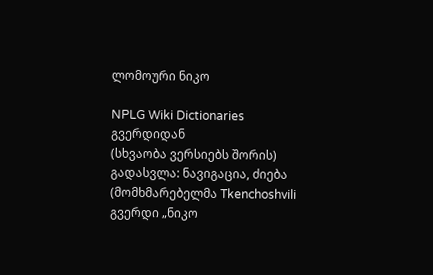ლომოური ნიკო

NPLG Wiki Dictionaries გვერდიდან
(სხვაობა ვერსიებს შორის)
გადასვლა: ნავიგაცია, ძიება
(მომხმარებელმა Tkenchoshvili გვერდი „ნიკო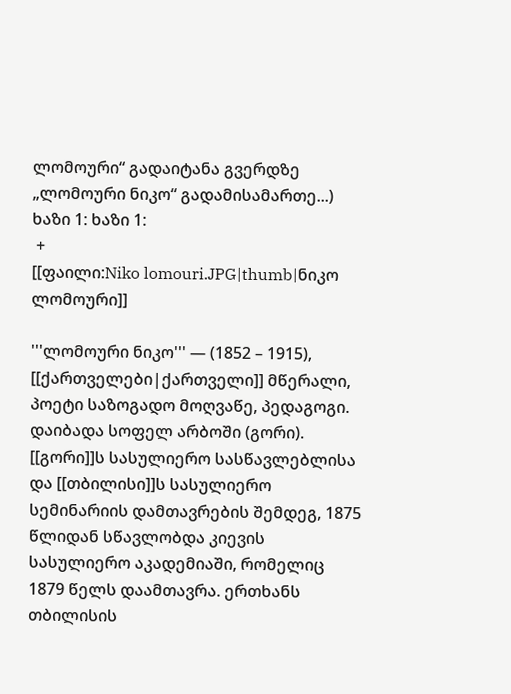ლომოური“ გადაიტანა გვერდზე „ლომოური ნიკო“ გადამისამართე...)
ხაზი 1: ხაზი 1:
 +
[[ფაილი:Niko lomouri.JPG|thumb|ნიკო ლომოური]]

'''ლომოური ნიკო''' — (1852 – 1915),  [[ქართველები|ქართველი]] მწერალი, პოეტი საზოგადო მოღვაწე, პედაგოგი. დაიბადა სოფელ არბოში (გორი). [[გორი]]ს სასულიერო სასწავლებლისა და [[თბილისი]]ს სასულიერო სემინარიის დამთავრების შემდეგ, 1875 წლიდან სწავლობდა კიევის სასულიერო აკადემიაში, რომელიც 1879 წელს დაამთავრა. ერთხანს თბილისის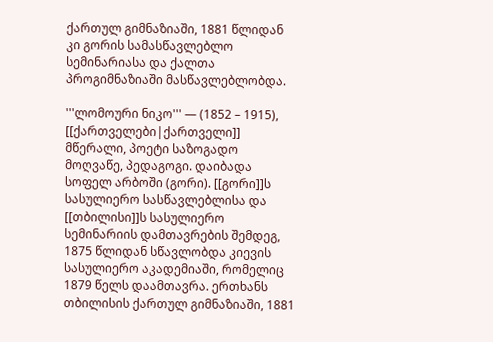ქართულ გიმნაზიაში, 1881 წლიდან კი გორის სამასწავლებლო სემინარიასა და ქალთა პროგიმნაზიაში მასწავლებლობდა.

'''ლომოური ნიკო''' — (1852 – 1915),  [[ქართველები|ქართველი]] მწერალი, პოეტი საზოგადო მოღვაწე, პედაგოგი. დაიბადა სოფელ არბოში (გორი). [[გორი]]ს სასულიერო სასწავლებლისა და [[თბილისი]]ს სასულიერო სემინარიის დამთავრების შემდეგ, 1875 წლიდან სწავლობდა კიევის სასულიერო აკადემიაში, რომელიც 1879 წელს დაამთავრა. ერთხანს თბილისის ქართულ გიმნაზიაში, 1881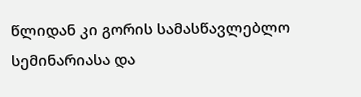წლიდან კი გორის სამასწავლებლო სემინარიასა და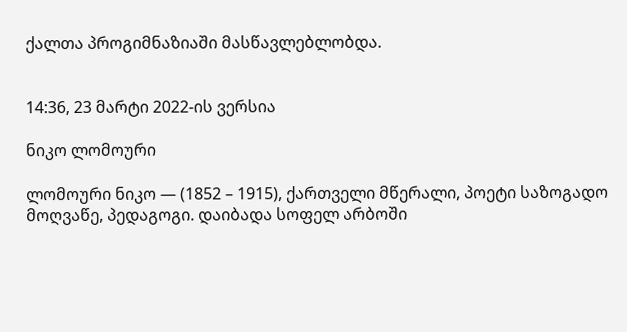ქალთა პროგიმნაზიაში მასწავლებლობდა.


14:36, 23 მარტი 2022-ის ვერსია

ნიკო ლომოური

ლომოური ნიკო — (1852 – 1915), ქართველი მწერალი, პოეტი საზოგადო მოღვაწე, პედაგოგი. დაიბადა სოფელ არბოში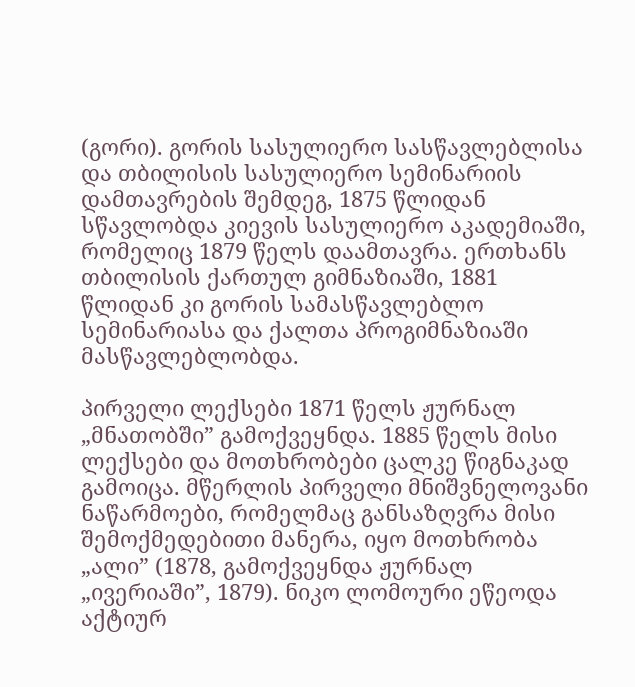(გორი). გორის სასულიერო სასწავლებლისა და თბილისის სასულიერო სემინარიის დამთავრების შემდეგ, 1875 წლიდან სწავლობდა კიევის სასულიერო აკადემიაში, რომელიც 1879 წელს დაამთავრა. ერთხანს თბილისის ქართულ გიმნაზიაში, 1881 წლიდან კი გორის სამასწავლებლო სემინარიასა და ქალთა პროგიმნაზიაში მასწავლებლობდა.

პირველი ლექსები 1871 წელს ჟურნალ „მნათობში” გამოქვეყნდა. 1885 წელს მისი ლექსები და მოთხრობები ცალკე წიგნაკად გამოიცა. მწერლის პირველი მნიშვნელოვანი ნაწარმოები, რომელმაც განსაზღვრა მისი შემოქმედებითი მანერა, იყო მოთხრობა „ალი” (1878, გამოქვეყნდა ჟურნალ „ივერიაში”, 1879). ნიკო ლომოური ეწეოდა აქტიურ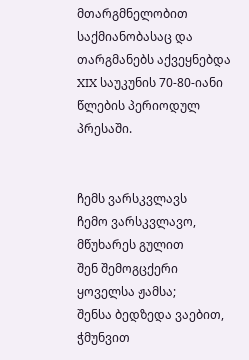მთარგმნელობით საქმიანობასაც და თარგმანებს აქვეყნებდა XIX საუკუნის 70-80-იანი წლების პერიოდულ პრესაში.


ჩემს ვარსკვლავს
ჩემო ვარსკვლავო, მწუხარეს გულით
შენ შემოგცქერი ყოველსა ჟამსა;
შენსა ბედზედა ვაებით, ჭმუნვით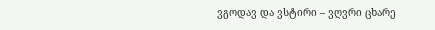ვგოდავ და ვსტირი – ვღვრი ცხარე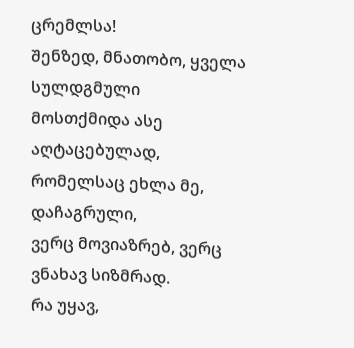ცრემლსა!
შენზედ, მნათობო, ყველა სულდგმული
მოსთქმიდა ასე აღტაცებულად,
რომელსაც ეხლა მე, დაჩაგრული,
ვერც მოვიაზრებ, ვერც ვნახავ სიზმრად.
რა უყავ,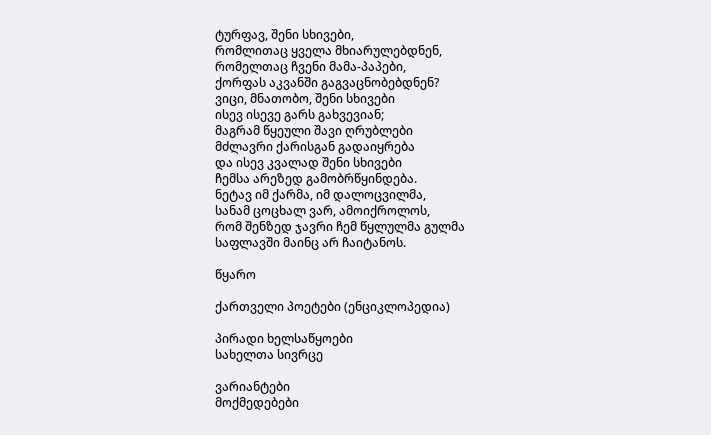ტურფავ, შენი სხივები,
რომლითაც ყველა მხიარულებდნენ,
რომელთაც ჩვენი მამა-პაპები,
ქორფას აკვანში გაგვაცნობებდნენ?
ვიცი, მნათობო, შენი სხივები
ისევ ისევე გარს გახვევიან;
მაგრამ წყეული შავი ღრუბლები
მძლავრი ქარისგან გადაიყრება
და ისევ კვალად შენი სხივები
ჩემსა არეზედ გამობრწყინდება.
ნეტავ იმ ქარმა, იმ დალოცვილმა,
სანამ ცოცხალ ვარ, ამოიქროლოს,
რომ შენზედ ჯავრი ჩემ წყლულმა გულმა
საფლავში მაინც არ ჩაიტანოს.

წყარო

ქართველი პოეტები (ენციკლოპედია)

პირადი ხელსაწყოები
სახელთა სივრცე

ვარიანტები
მოქმედებები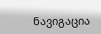ნავიგაცია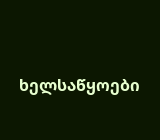ხელსაწყოები